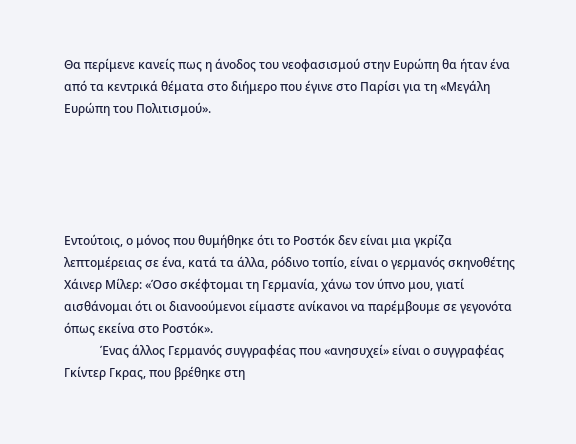Θα περίμενε κανείς πως η άνοδος του νεοφασισμού στην Ευρώπη θα ήταν ένα από τα κεντρικά θέματα στο διήμερο που έγινε στο Παρίσι για τη «Μεγάλη Ευρώπη του Πολιτισμού».





Εντούτοις, ο μόνος που θυμήθηκε ότι το Ροστόκ δεν είναι μια γκρίζα λεπτομέρειας σε ένα, κατά τα άλλα, ρόδινο τοπίο, είναι ο γερμανός σκηνοθέτης Χάινερ Μίλερ: «Όσο σκέφτομαι τη Γερμανία, χάνω τον ύπνο μου, γιατί αισθάνομαι ότι οι διανοούμενοι είμαστε ανίκανοι να παρέμβουμε σε γεγονότα όπως εκείνα στο Ροστόκ».
            Ένας άλλος Γερμανός συγγραφέας που «ανησυχεί» είναι ο συγγραφέας Γκίντερ Γκρας, που βρέθηκε στη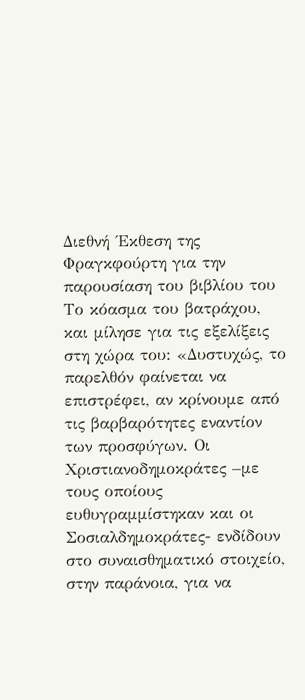Διεθνή ΄Εκθεση της Φραγκφούρτη για την παρουσίαση του βιβλίου του Το κόασμα του βατράχου, και μίλησε για τις εξελίξεις στη χώρα του: «Δυστυχώς, το παρελθόν φαίνεται να επιστρέφει, αν κρίνουμε από τις βαρβαρότητες εναντίον των προσφύγων. Οι Χριστιανοδημοκράτες –με τους οποίους ευθυγραμμίστηκαν και οι Σοσιαλδημοκράτες- ενδίδουν στο συναισθηματικό στοιχείο, στην παράνοια, για να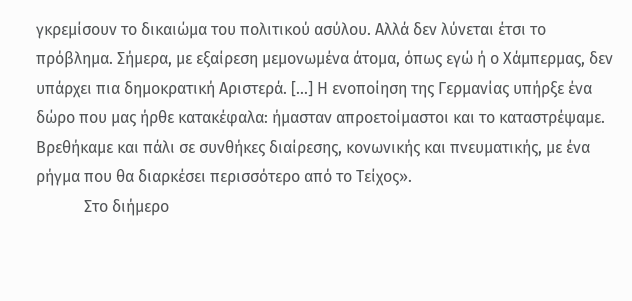γκρεμίσουν το δικαιώμα του πολιτικού ασύλου. Αλλά δεν λύνεται έτσι το πρόβλημα. Σήμερα, με εξαίρεση μεμονωμένα άτομα, όπως εγώ ή ο Χάμπερμας, δεν υπάρχει πια δημοκρατική Αριστερά. [...] Η ενοποίηση της Γερμανίας υπήρξε ένα δώρο που μας ήρθε κατακέφαλα: ήμασταν απροετοίμαστοι και το καταστρέψαμε. Βρεθήκαμε και πάλι σε συνθήκες διαίρεσης, κονωνικής και πνευματικής, με ένα ρήγμα που θα διαρκέσει περισσότερο από το Τείχος».
            Στο διήμερο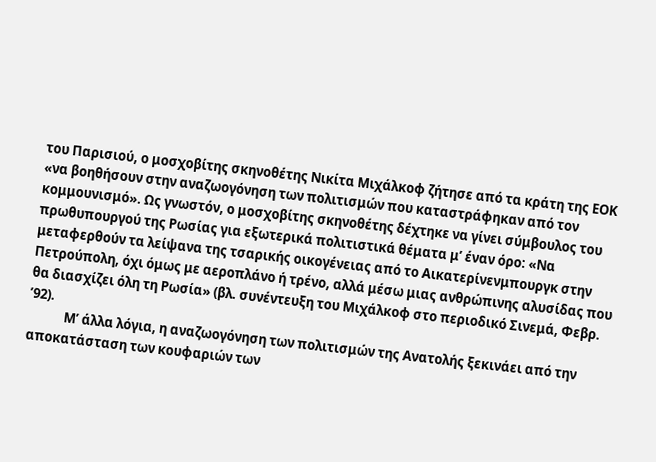του Παρισιού, ο μοσχοβίτης σκηνοθέτης Νικίτα Μιχάλκοφ ζήτησε από τα κράτη της ΕΟΚ «να βοηθήσουν στην αναζωογόνηση των πολιτισμών που καταστράφηκαν από τον κομμουνισμό». Ως γνωστόν, ο μοσχοβίτης σκηνοθέτης δέχτηκε να γίνει σύμβουλος του πρωθυπουργού της Ρωσίας για εξωτερικά πολιτιστικά θέματα μ’ έναν όρο: «Να μεταφερθούν τα λείψανα της τσαρικής οικογένειας από το Αικατερίνενμπουργκ στην Πετρούπολη, όχι όμως με αεροπλάνο ή τρένο, αλλά μέσω μιας ανθρώπινης αλυσίδας που θα διασχίζει όλη τη Ρωσία» (βλ. συνέντευξη του Μιχάλκοφ στο περιοδικό Σινεμά, Φεβρ. ’92).
            Μ’ άλλα λόγια, η αναζωογόνηση των πολιτισμών της Ανατολής ξεκινάει από την αποκατάσταση των κουφαριών των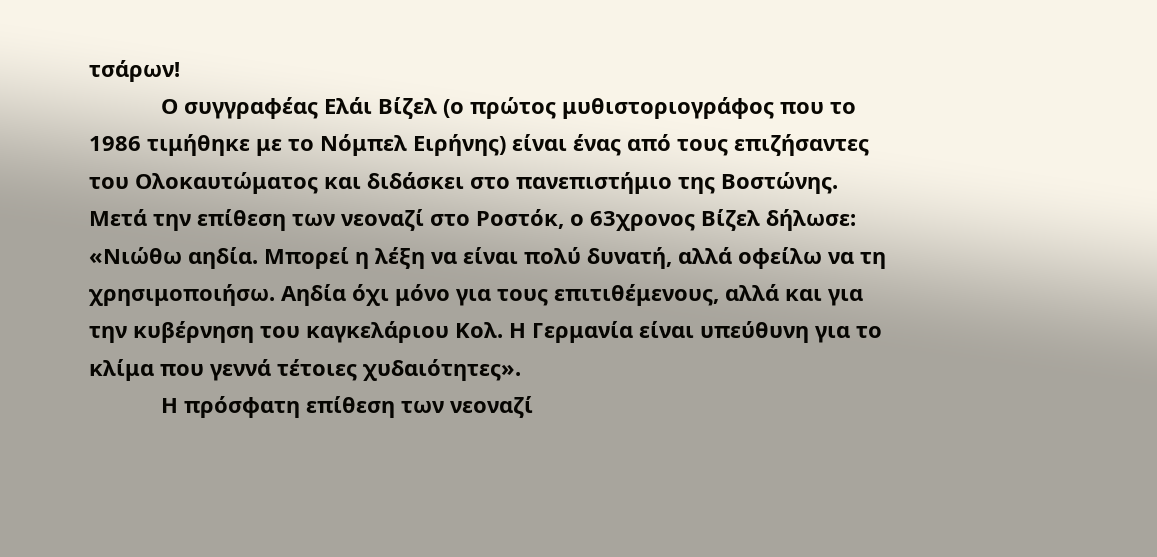τσάρων!
            Ο συγγραφέας Ελάι Βίζελ (ο πρώτος μυθιστοριογράφος που το 1986 τιμήθηκε με το Νόμπελ Ειρήνης) είναι ένας από τους επιζήσαντες του Ολοκαυτώματος και διδάσκει στο πανεπιστήμιο της Βοστώνης. Μετά την επίθεση των νεοναζί στο Ροστόκ, ο 63χρονος Βίζελ δήλωσε: «Νιώθω αηδία. Μπορεί η λέξη να είναι πολύ δυνατή, αλλά οφείλω να τη χρησιμοποιήσω. Αηδία όχι μόνο για τους επιτιθέμενους, αλλά και για την κυβέρνηση του καγκελάριου Κολ. Η Γερμανία είναι υπεύθυνη για το κλίμα που γεννά τέτοιες χυδαιότητες».
            Η πρόσφατη επίθεση των νεοναζί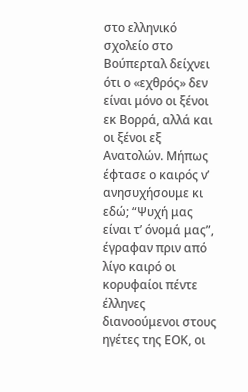στο ελληνικό σχολείο στο Βούπερταλ δείχνει ότι ο «εχθρός» δεν είναι μόνο οι ξένοι εκ Βορρά, αλλά και οι ξένοι εξ Ανατολών. Μήπως έφτασε ο καιρός ν’ ανησυχήσουμε κι εδώ; “Ψυχή μας είναι τ’ όνομά μας”, έγραφαν πριν από λίγο καιρό οι κορυφαίοι πέντε έλληνες διανοούμενοι στους ηγέτες της ΕΟΚ, οι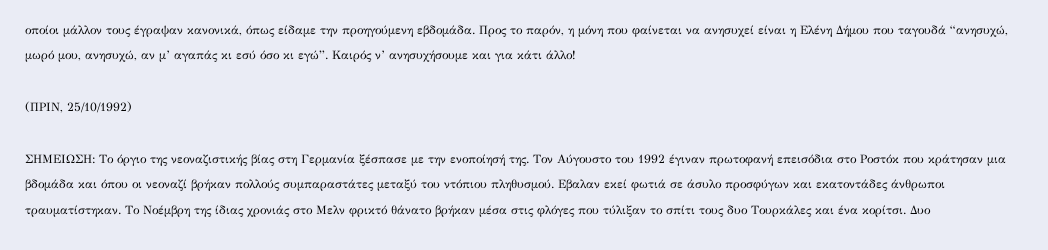οποίοι μάλλον τους έγραψαν κανονικά, όπως είδαμε την προηγούμενη εβδομάδα. Προς το παρόν, η μόνη που φαίνεται να ανησυχεί είναι η Ελένη Δήμου που ταγουδά “ανησυχώ, μωρό μου, ανησυχώ, αν μ’ αγαπάς κι εσύ όσο κι εγώ”. Καιρός ν’ ανησυχήσουμε και για κάτι άλλο!

(ΠΡΙΝ, 25/10/1992)

ΣΗΜΕΙΩΣΗ: Το όργιο της νεοναζιστικής βίας στη Γερμανία ξέσπασε με την ενοποίησή της. Τον Αύγουστο του 1992 έγιναν πρωτοφανή επεισόδια στο Ροστόκ που κράτησαν μια βδομάδα και όπου οι νεοναζί βρήκαν πολλούς συμπαραστάτες μεταξύ του ντόπιου πληθυσμού. Εβαλαν εκεί φωτιά σε άσυλο προσφύγων και εκατοντάδες άνθρωποι τραυματίστηκαν. Το Νοέμβρη της ίδιας χρονιάς στο Μελν φρικτό θάνατο βρήκαν μέσα στις φλόγες που τύλιξαν το σπίτι τους δυο Τουρκάλες και ένα κορίτσι. Δυο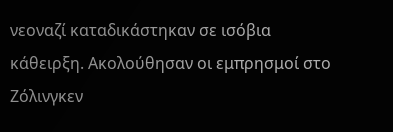νεοναζί καταδικάστηκαν σε ισόβια κάθειρξη. Ακολούθησαν οι εμπρησμοί στο Ζόλινγκεν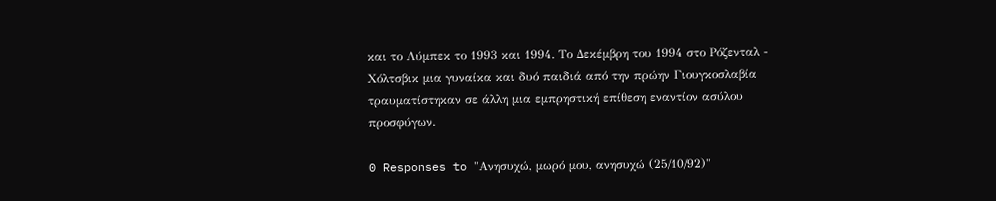και το Λύμπεκ το 1993 και 1994. Το Δεκέμβρη του 1994 στο Ρόζενταλ - Χόλτσβικ μια γυναίκα και δυό παιδιά από την πρώην Γιουγκοσλαβία τραυματίστηκαν σε άλλη μια εμπρηστική επίθεση εναντίον ασύλου προσφύγων.

0 Responses to "Ανησυχώ, μωρό μου, ανησυχώ (25/10/92)"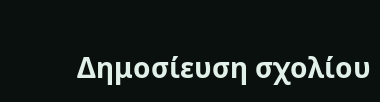Δημοσίευση σχολίου